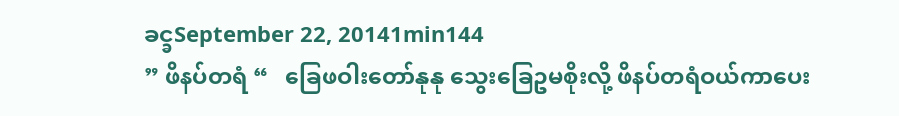ခင္ခSeptember 22, 20141min144
” ဖိနပ်တရံ “   ခြေဖဝါးတော်နုနု သွေးခြေဥမစိုးလို့ ဖိနပ်တရံဝယ်ကာပေး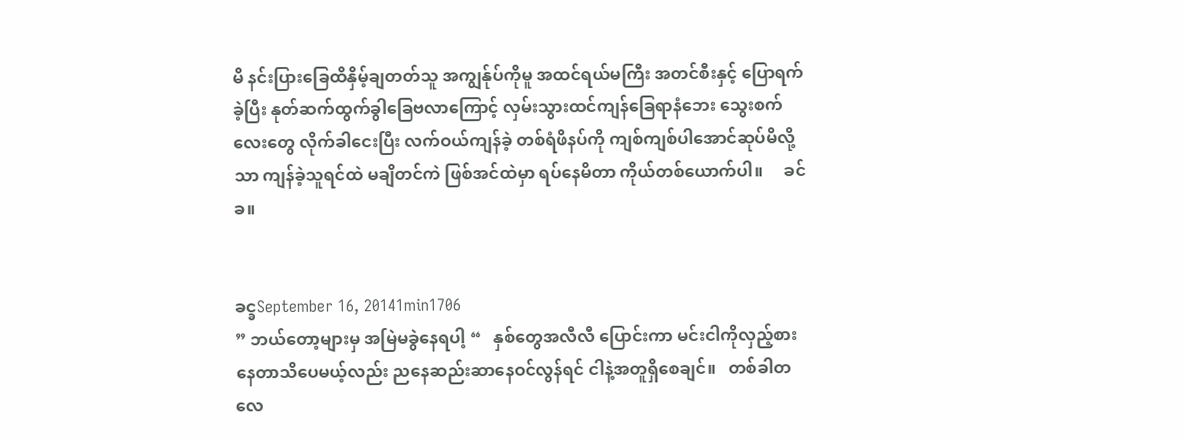မိ နင်းပြားခြေထိနှိမ့်ချတတ်သူ အကျွန်ုပ်ကိုမူ အထင်ရယ်မကြီး အတင်စီးနှင့် ပြောရက်ခဲ့ပြီး နုတ်ဆက်ထွက်ခွါခြေဗလာကြောင့် လှမ်းသွားထင်ကျန်ခြေရာနံဘေး သွေးစက်လေးတွေ လိုက်ခါငေးပြီး လက်ဝယ်ကျန်ခဲ့ တစ်ရံဖိနပ်ကို ကျစ်ကျစ်ပါအောင်ဆုပ်မိလို့သာ ကျန်ခဲ့သူရင်ထဲ မချိတင်ကဲ ဖြစ်အင်ထဲမှာ ရပ်နေမိတာ ကိုယ်တစ်ယောက်ပါ။     ခင်ခ။


ခင္ခSeptember 16, 20141min1706
” ဘယ်တော့များမှ အမြဲမခွဲနေရပါ့ “   နှစ်တွေအလီလီ ပြောင်းကာ မင်းငါကိုလှည့်စားနေတာသိပေမယ့်လည်း ညနေဆည်းဆာနေဝင်လွန်ရင် ငါနဲ့အတူရှိစေချင်။   တစ်ခါတလေ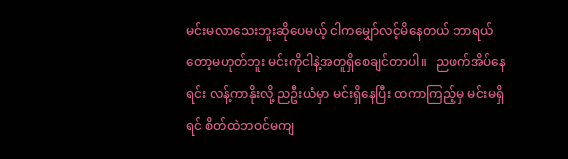မင်းမလာသေးဘူးဆိုပေမယ့် ငါကမျှော်လင့်မိနေတယ် ဘာရယ်တော့မဟုတ်ဘူး မင်းကိုငါနဲ့အတူရှိစေချင်တာပါ။   ညဖက်အိပ်နေရင်း လန့်ကာနိုးလို့ ညဦးယံမှာ မင်းရှိနေပြီး ထကာကြည့်မှ မင်းမရှိရင် စိတ်ထဲဘဝင်မကျ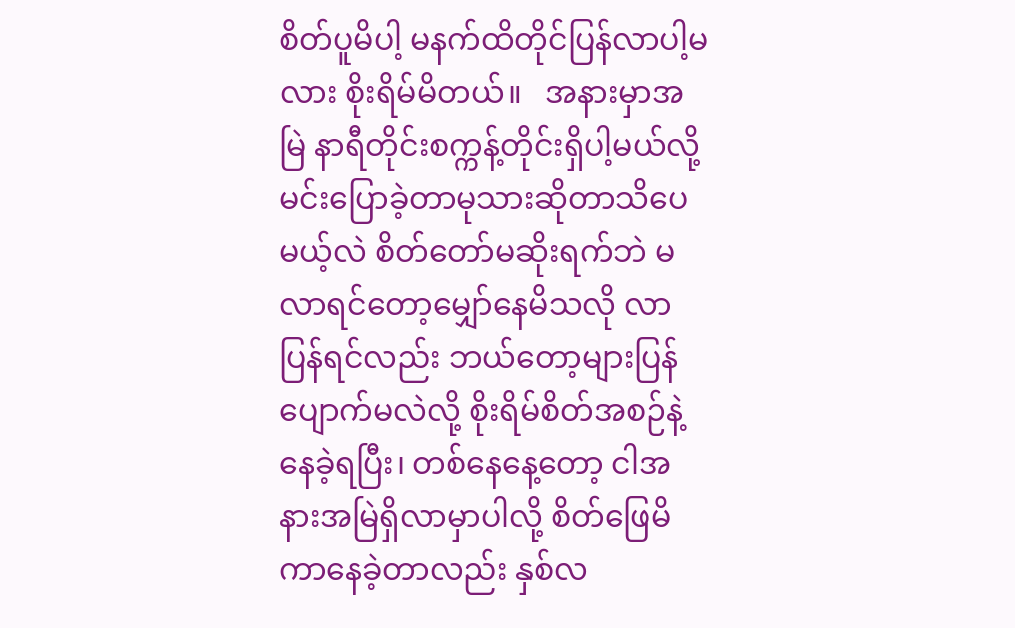စိတ်ပူမိပါ့ မနက်ထိတိုင်ပြန်လာပါ့မလား စိုးရိမ်မိတယ်။   အနားမှာအမြဲ နာရီတိုင်းစက္ကန့်တိုင်းရှိပါ့မယ်လို့ မင်းပြောခဲ့တာမုသားဆိုတာသိပေမယ့်လဲ စိတ်တော်မဆိုးရက်ဘဲ မလာရင်တော့မျှော်နေမိသလို လာပြန်ရင်လည်း ဘယ်တော့များပြန်ပျောက်မလဲလို့ စိုးရိမ်စိတ်အစဉ်နဲ့နေခဲ့ရပြီး၊ တစ်နေနေ့တော့ ငါအနားအမြဲရှိလာမှာပါလို့ စိတ်ဖြေမိကာနေခဲ့တာလည်း နှစ်လ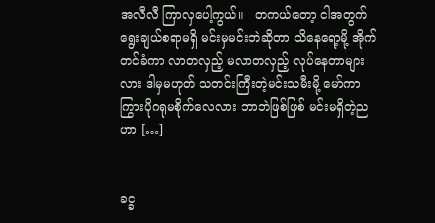အလီလီ ကြာလှပေါ့ကွယ်။   တကယ်တော့ ငါအတွက်ရွေးချယ်စရာမရှိ မင်းမှမင်းဘဲဆိုတာ သိနေရော့မို့ အိုက်တင်ခံကာ လာတလှည့် မလာတလှည့် လုပ်နေတာများလား ဒါမှမဟုတ် သတင်းကြီးတဲ့မင်းသမီးမို့ မော်ကာကြွားပိုဂရုမစိုက်လေလား ဘာဘဲဖြစ်ဖြစ် မင်းမရှိတဲ့ညဟာ […]


ခင္ခ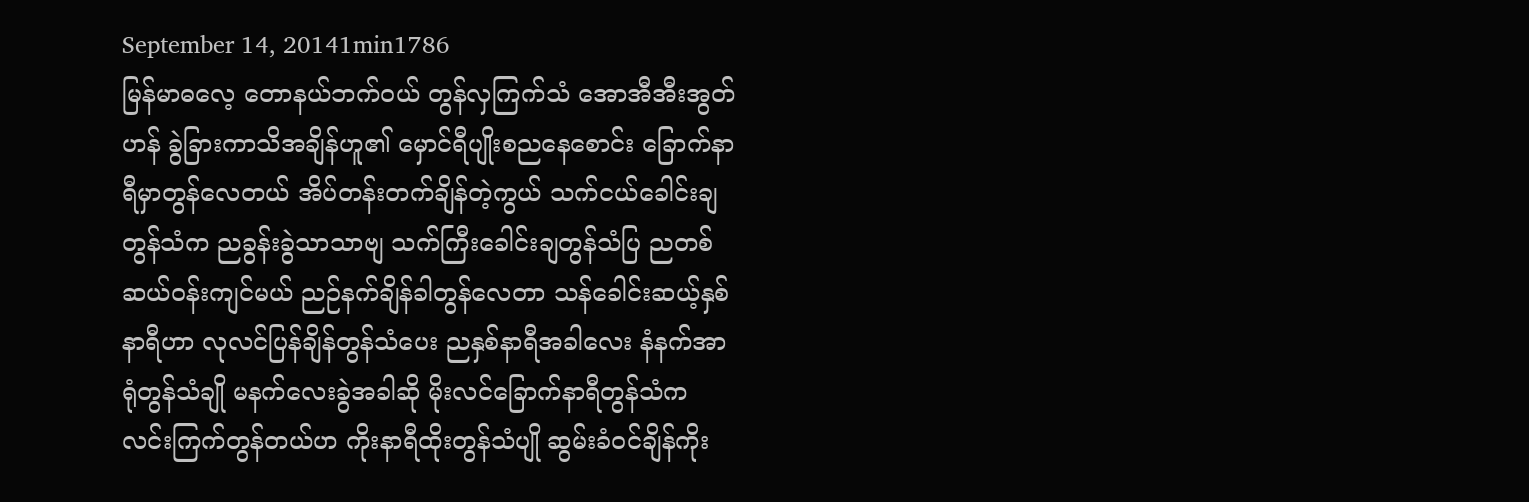September 14, 20141min1786
မြန်မာဓလေ့ တောနယ်ဘက်ဝယ် တွန်လှကြက်သံ အောအီအီးအွတ်ဟန် ခွဲခြားကာသိအချိန်ဟူ၏ မှောင်ရီပျိုးစညနေစောင်း ခြောက်နာရီမှာတွန်လေတယ် အိပ်တန်းတက်ချိန်တဲ့ကွယ် သက်ငယ်ခေါင်းချတွန်သံက ညခွန်းခွဲသာသာဗျ သက်ကြီးခေါင်းချတွန်သံပြ ညတစ်ဆယ်ဝန်းကျင်မယ် ညဉ်နက်ချိန်ခါတွန်လေတာ သန်ခေါင်းဆယ့်နှစ်နာရီဟာ လုလင်ပြန်ချိန်တွန်သံပေး ညနှစ်နာရီအခါလေး နံနက်အာရုံတွန်သံချို မနက်လေးခွဲအခါဆို မိုးလင်ခြောက်နာရီတွန်သံက လင်းကြက်တွန်တယ်ဟ ကိုးနာရီထိုးတွန်သံပျို ဆွမ်းခံဝင်ချိန်ကိုး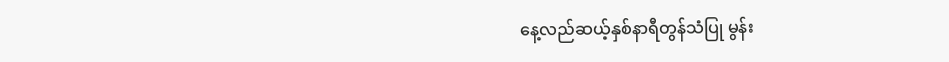နေ့လည်ဆယ့်နှစ်နာရီတွန်သံပြု မွန်း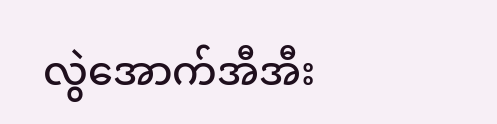လွဲအောက်အီအီး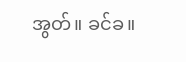အွတ်။ ခင်ခ။